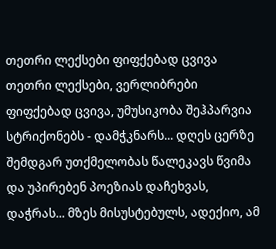თეთრი ლექსები ფიფქებად ცვივა
თეთრი ლექსები, ვერლიბრები ფიფქებად ცვივა, უმუსიკობა შეჰპარვია სტრიქონებს - დამჭკნარს... დღეს ცერზე შემდგარ უთქმელობას წალეკავს წვიმა და უპირებენ პოეზიას დაჩეხვას, დაჭრას... მზეს მისუსტებულს, ადექიო, ამ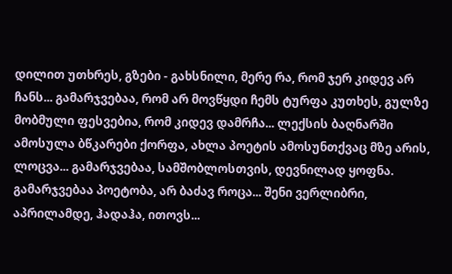დილით უთხრეს, გზები - გახსნილი, მერე რა, რომ ჯერ კიდევ არ ჩანს... გამარჯვებაა, რომ არ მოვწყდი ჩემს ტურფა კუთხეს, გულზე მობმული ფესვებია, რომ კიდევ დამრჩა... ლექსის ბაღნარში ამოსულა ბწკარები ქორფა, ახლა პოეტის ამოსუნთქვაც მზე არის, ლოცვა... გამარჯვებაა, სამშობლოსთვის, დევნილად ყოფნა. გამარჯვებაა პოეტობა, არ ბაძავ როცა... შენი ვერლიბრი, აპრილამდე, ჰადაჰა, ითოვს...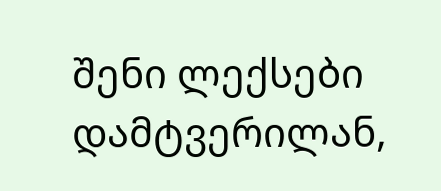შენი ლექსები დამტვერილან,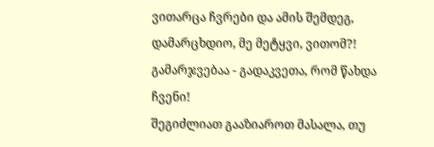ვითარცა ჩვრები და ამის შემდეგ, დამარცხდიო, მე მეტყვი, ვითომ?! გამარჯვებაა - გადაკვეთა, რომ წახდა ჩვენი!
შეგიძლიათ გააზიაროთ მასალა, თუ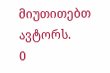მიუთითებთ ავტორს.
0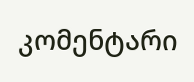კომენტარი